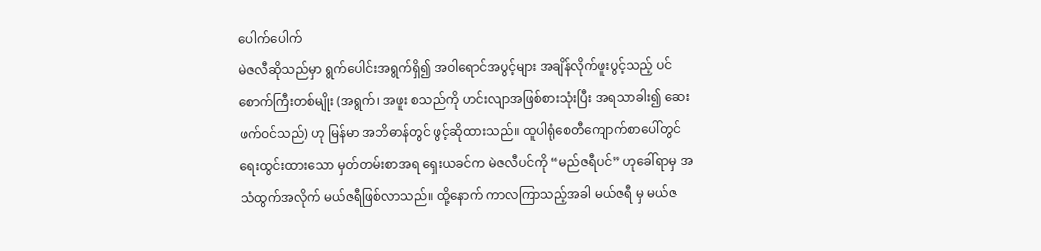ပေါက်ပေါက်
မဲဇလီဆိုသည်မှာ ရွက်ပေါင်းအရွက်ရှိ၍ အဝါရောင်အပွင့်များ အချိန်လိုက်ဖူးပွင့်သည့် ပင်စောက်ကြီးတစ်မျိုး (အရွက်၊ အဖူး စသည်ကို ဟင်းလျာအဖြစ်စားသုံးပြီး အရသာခါး၍ ဆေးဖက်ဝင်သည်) ဟု မြန်မာ အဘိဓာန်တွင် ဖွင့်ဆိုထားသည်။ ထူပါရုံစေတီကျောက်စာပေါ်တွင် ရေးထွင်းထားသော မှတ်တမ်းစာအရ ရှေးယခင်က မဲဇလီပင်ကို “မည်ဇရီပင်” ဟုခေါ်ရာမှ အသံထွက်အလိုက် မယ်ဇရီဖြစ်လာသည်။ ထို့နောက် ကာလကြာသည့်အခါ မယ်ဇရီ မှ မယ်ဇ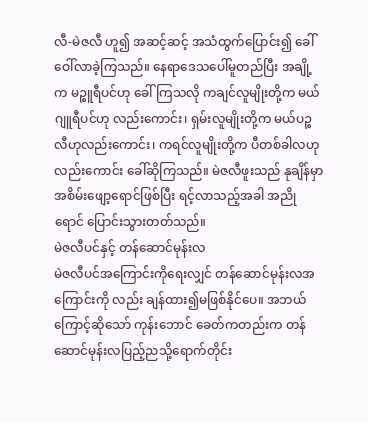လီ-မဲဇလီ ဟူ၍ အဆင့်ဆင့် အသံထွက်ပြောင်း၍ ခေါ်ဝေါ်လာခဲ့ကြသည်။ နေရာဒေသပေါ်မူတည်ပြီး အချို့က မဉ္စူရီပင်ဟု ခေါ်ကြသလို ကချင်လူမျိုးတို့က မယ်ဂျူရီပင်ဟု လည်းကောင်း၊ ရှမ်းလူမျိုးတို့က မယ်ပဉ္စလီဟုလည်းကောင်း၊ ကရင်လူမျိုးတို့က ပီတစ်ခါလဟု လည်းကောင်း ခေါ်ဆိုကြသည်။ မဲဇလီဖူးသည် နုချိန်မှာ အစိမ်းဖျော့ရောင်ဖြစ်ပြီး ရင့်လာသည့်အခါ အညိုရောင် ပြောင်းသွားတတ်သည်။
မဲဇလီပင်နှင့် တန်ဆောင်မုန်းလ
မဲဇလီပင်အကြောင်းကိုရေးလျှင် တန်ဆောင်မုန်းလအကြောင်းကို လည်း ချန်ထား၍မဖြစ်နိုင်ပေ။ အဘယ်ကြောင့်ဆိုသော် ကုန်းဘောင် ခေတ်ကတည်းက တန်ဆောင်မုန်းလပြည့်ညသို့ရောက်တိုင်း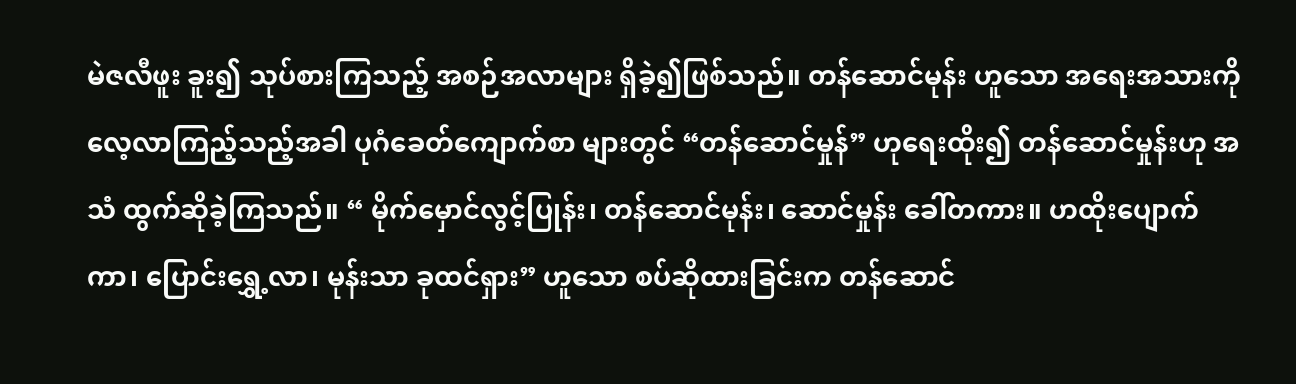မဲဇလီဖူး ခူး၍ သုပ်စားကြသည့် အစဉ်အလာများ ရှိခဲ့၍ဖြစ်သည်။ တန်ဆောင်မုန်း ဟူသော အရေးအသားကို လေ့လာကြည့်သည့်အခါ ပုဂံခေတ်ကျောက်စာ များတွင် “တန်ဆောင်မှုန်” ဟုရေးထိုး၍ တန်ဆောင်မှုန်းဟု အသံ ထွက်ဆိုခဲ့ကြသည်။ “ မိုက်မှောင်လွင့်ပြုန်း၊ တန်ဆောင်မုန်း၊ ဆောင်မှုန်း ခေါ်တကား။ ဟထိုးပျောက်ကာ၊ ပြောင်းရွှေ့လာ၊ မုန်းသာ ခုထင်ရှား” ဟူသော စပ်ဆိုထားခြင်းက တန်ဆောင်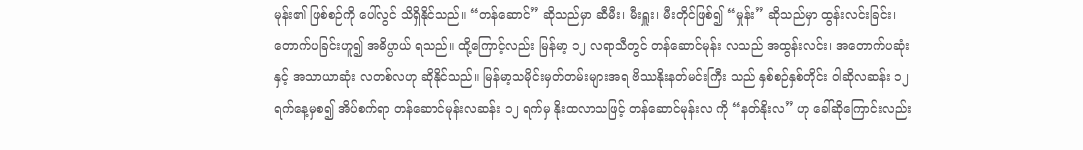မုန်း၏ ဖြစ်စဉ်ကို ပေါ်လွင် သိရှိနိုင်သည်။ “တန်ဆောင်” ဆိုသည်မှာ ဆီမီး၊ မီးရှူး၊ မီးတိုင်ဖြစ်၍ “မှုန်း” ဆိုသည်မှာ ထွန်းလင်းခြင်း၊ တောက်ပခြင်းဟူ၍ အဓိပ္ပာယ် ရသည်။ ထို့ကြောင့်လည်း မြန်မာ့ ၁၂ လရာသီတွင် တန်ဆောင်မုန်း လသည် အထွန်းလင်း၊ အတောက်ပဆုံးနှင့် အသာယာဆုံး လတစ်လဟု ဆိုနိုင်သည်။ မြန်မာ့သမိုင်းမှတ်တမ်းများအရ ဗိဿနိုးနတ်မင်းကြီး သည် နှစ်စဉ်နှစ်တိုင်း ဝါဆိုလဆန်း ၁၂ ရက်နေ့မှစ၍ အိပ်စက်ရာ တန်ဆောင်မုန်းလဆန်း ၁၂ ရက်မှ နိုးထလာသဖြင့် တန်ဆောင်မုန်းလ ကို “နတ်နိုးလ” ဟု ခေါ်ဆိုကြောင်းလည်း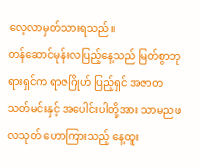လေ့လာမှတ်သားရသည်။
တန်ဆောင်မုန်းလပြည့်နေ့သည် မြတ်စွာဘုရားရှင်က ရာဇဂြိုဟ် ပြည့်ရှင် အဇာတသတ်မင်းနှင့် အပေါင်းပါတို့အား သာမညဖလသုတ် ဟောကြားသည့် နေ့ထူး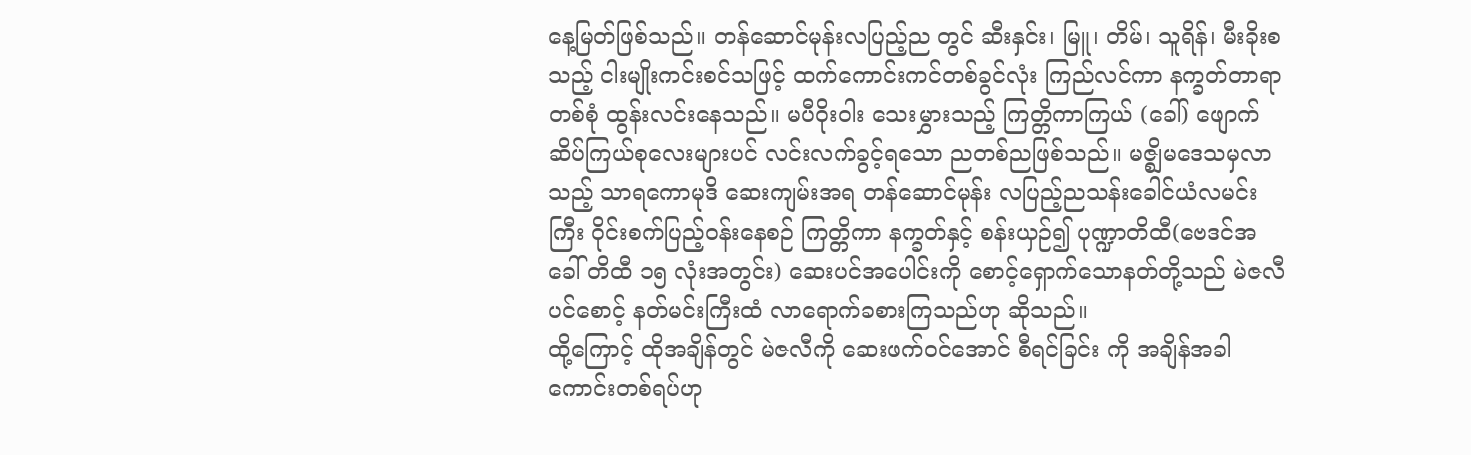နေ့မြတ်ဖြစ်သည်။ တန်ဆောင်မုန်းလပြည့်ည တွင် ဆီးနှင်း၊ မြူ၊ တိမ်၊ သူရိန်၊ မီးခိုးစသည့် ငါးမျိုးကင်းစင်သဖြင့် ထက်ကောင်းကင်တစ်ခွင်လုံး ကြည်လင်ကာ နက္ခတ်တာရာတစ်စုံ ထွန်းလင်းနေသည်။ မပီဝိုးဝါး သေးမွှားသည့် ကြတ္တိကာကြယ် (ခေါ်) ဖျောက်ဆိပ်ကြယ်စုလေးများပင် လင်းလက်ခွင့်ရသော ညတစ်ညဖြစ်သည်။ မဇ္စျိမဒေသမှလာသည့် သာရကောမုဒိ ဆေးကျမ်းအရ တန်ဆောင်မုန်း လပြည့်ညသန်းခေါင်ယံလမင်းကြီး ဝိုင်းစက်ပြည့်ဝန်းနေစဉ် ကြတ္တိကာ နက္ခတ်နှင့် စန်းယှဉ်၍ ပုဏ္ဍာတိထီ(ဗေဒင်အခေါ် တိထီ ၁၅ လုံးအတွင်း) ဆေးပင်အပေါင်းကို စောင့်ရှောက်သောနတ်တို့သည် မဲဇလီပင်စောင့် နတ်မင်းကြီးထံ လာရောက်ခစားကြသည်ဟု ဆိုသည်။
ထို့ကြောင့် ထိုအချိန်တွင် မဲဇလီကို ဆေးဖက်ဝင်အောင် စီရင်ခြင်း ကို အချိန်အခါကောင်းတစ်ရပ်ဟု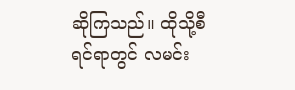ဆိုကြသည်။ ထိုသို့စီရင်ရာတွင် လမင်း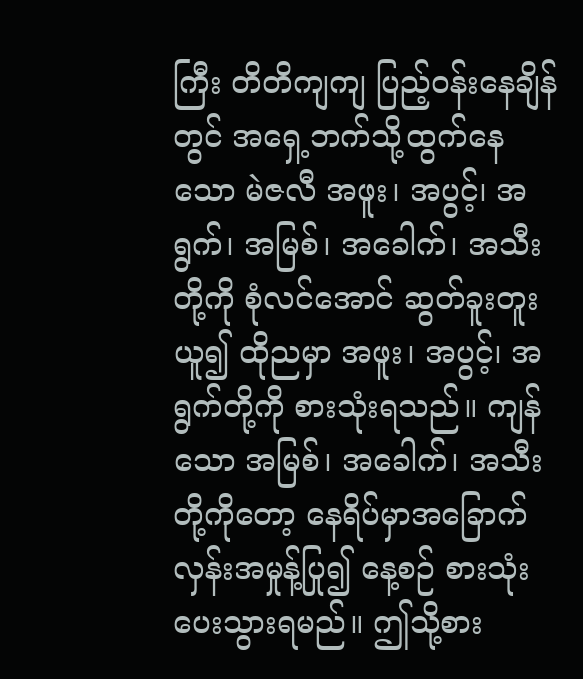ကြီး တိတိကျကျ ပြည့်ဝန်းနေချိန်တွင် အရှေ့ဘက်သို့ထွက်နေသော မဲဇလီ အဖူး၊ အပွင့်၊ အရွက်၊ အမြစ်၊ အခေါက်၊ အသီးတို့ကို စုံလင်အောင် ဆွတ်ခူးတူးယူ၍ ထိုညမှာ အဖူး၊ အပွင့်၊ အရွက်တို့ကို စားသုံးရသည်။ ကျန်သော အမြစ်၊ အခေါက်၊ အသီးတို့ကိုတော့ နေရိပ်မှာအခြောက် လှန်းအမှုန့်ပြု၍ နေ့စဉ် စားသုံးပေးသွားရမည်။ ဤသို့စား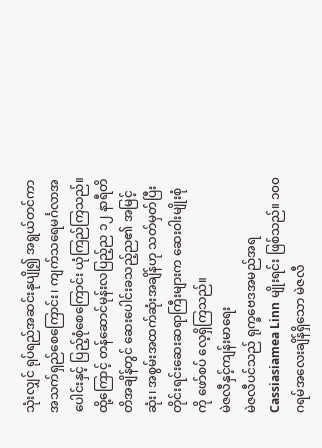သုံးလျှင် ရုပ်ရည်အဆင်းနုပျို၍ အရွယ်တင်ကာ အသက်ရှည်စေကြောင်း၊ ကျက်သရေမင်္ဂလာအပေါင်းနှင့် ပြည့်စုံစေကြောင်း ယုံကြည်ကြသည်။ ထို့ကြောင့် တန်ဆောင်မုန်းလပြည့်ည ၁၂ နာရီတိတိအချိန်တွင် ဆေးပေါင်းခသည့်ည၏ အမြင့်ဆုံး၊ အစွမ်းအထက်ဆုံးအချိန်ဟု သတ်မှတ်ပြီး တိုင်းရင်းဆေးဆရာကြီးများက ဆေးဝါးမျိုးစုံကို ဖော်စပ် လေ့ရှိကြသည်။
မဲဇလီနှင့်ကျန်းမာရေး
မဲဇလီပင်သည် ရုက္ခဗေဒအမည်အရ Cassiasiamea Linn မျိုးရင်း ဖြစ်သည်။ ၁၀၀ ဂရမ်အလေးချိန်ရှိသော မဲဇလီ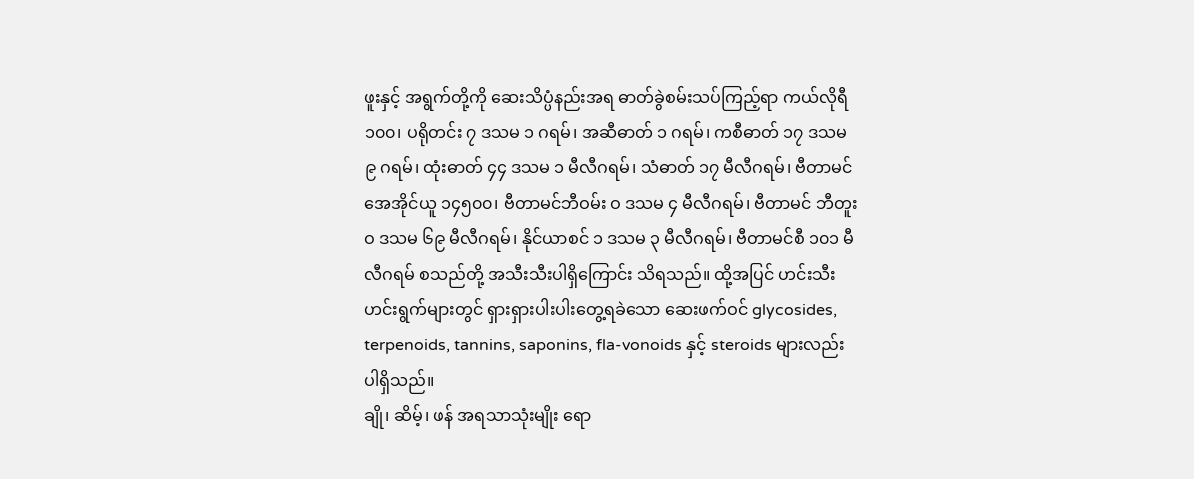ဖူးနှင့် အရွက်တို့ကို ဆေးသိပ္ပံနည်းအရ ဓာတ်ခွဲစမ်းသပ်ကြည့်ရာ ကယ်လိုရီ ၁၀၀၊ ပရိုတင်း ၇ ဒသမ ၁ ဂရမ်၊ အဆီဓာတ် ၁ ဂရမ်၊ ကစီဓာတ် ၁၇ ဒသမ ၉ ဂရမ်၊ ထုံးဓာတ် ၄၄ ဒသမ ၁ မီလီဂရမ်၊ သံဓာတ် ၁၇ မီလီဂရမ်၊ ဗီတာမင် အေအိုင်ယူ ၁၄၅၀၀၊ ဗီတာမင်ဘီဝမ်း ဝ ဒသမ ၄ မီလီဂရမ်၊ ဗီတာမင် ဘီတူး ဝ ဒသမ ၆၉ မီလီဂရမ်၊ နိုင်ယာစင် ၁ ဒသမ ၃ မီလီဂရမ်၊ ဗီတာမင်စီ ၁၀၁ မီလီဂရမ် စသည်တို့ အသီးသီးပါရှိကြောင်း သိရသည်။ ထို့အပြင် ဟင်းသီးဟင်းရွက်များတွင် ရှားရှားပါးပါးတွေ့ရခဲသော ဆေးဖက်ဝင် glycosides, terpenoids, tannins, saponins, fla-vonoids နှင့် steroids များလည်း ပါရှိသည်။
ချို၊ ဆိမ့်၊ ဖန် အရသာသုံးမျိုး ရော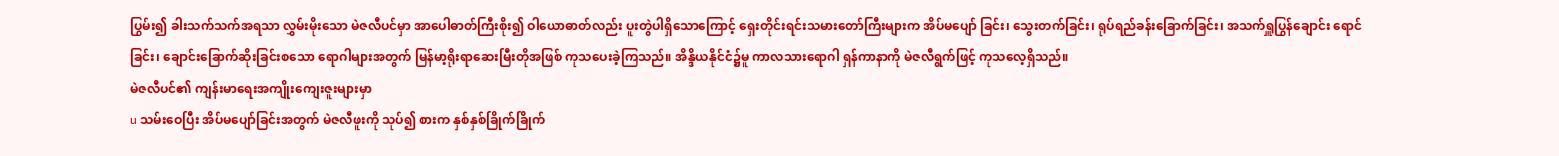ပြွမ်း၍ ခါးသက်သက်အရသာ လွှမ်းမိုးသော မဲဇလီပင်မှာ အာပေါဓာတ်ကြီးစိုး၍ ဝါယောဓာတ်လည်း ပူးတွဲပါရှိသောကြောင့် ရှေးတိုင်းရင်းသမားတော်ကြီးများက အိပ်မပျော် ခြင်း၊ သွေးတက်ခြင်း၊ ရုပ်ရည်ခန်းခြောက်ခြင်း၊ အသက်ရှူပြွန်ချောင်း ရောင်ခြင်း၊ ချောင်းခြောက်ဆိုးခြင်းစသော ရောဂါများအတွက် မြန်မာ့ရိုးရာဆေးမြီးတိုအဖြစ် ကုသပေးခဲ့ကြသည်။ အိန္ဒိယနိုင်ငံ၌မူ ကာလသားရောဂါ ရှန်ကာနာကို မဲဇလီရွက်ဖြင့် ကုသလေ့ရှိသည်။
မဲဇလီပင်၏ ကျန်းမာရေးအကျိုးကျေးဇူးများမှာ
u သမ်းဝေပြီး အိပ်မပျော်ခြင်းအတွက် မဲဇလီဖူးကို သုပ်၍ စားက နှစ်နှစ်ခြိုက်ခြိုက်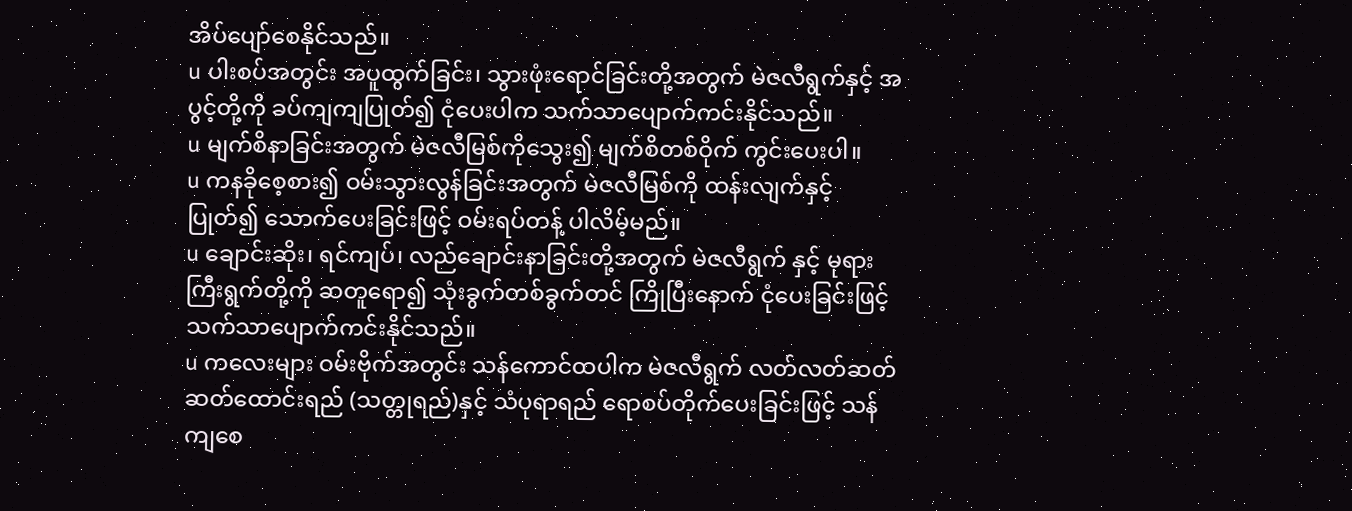အိပ်ပျော်စေနိုင်သည်။
u ပါးစပ်အတွင်း အပူထွက်ခြင်း၊ သွားဖုံးရောင်ခြင်းတို့အတွက် မဲဇလီရွက်နှင့် အပွင့်တို့ကို ခပ်ကျကျပြုတ်၍ ငုံပေးပါက သက်သာပျောက်ကင်းနိုင်သည်။
u မျက်စိနာခြင်းအတွက် မဲဇလီမြစ်ကိုသွေး၍ မျက်စိတစ်ဝိုက် ကွင်းပေးပါ။
u ကနခိုစေ့စား၍ ဝမ်းသွားလွန်ခြင်းအတွက် မဲဇလီမြစ်ကို ထန်းလျက်နှင့်ပြုတ်၍ သောက်ပေးခြင်းဖြင့် ဝမ်းရပ်တန့် ပါလိမ့်မည်။
u ချောင်းဆိုး၊ ရင်ကျပ်၊ လည်ချောင်းနာခြင်းတို့အတွက် မဲဇလီရွက် နှင့် မုရားကြီးရွက်တို့ကို ဆတူရော၍ သုံးခွက်တစ်ခွက်တင် ကြိုပြီးနောက် ငုံပေးခြင်းဖြင့် သက်သာပျောက်ကင်းနိုင်သည်။
u ကလေးများ ဝမ်းဗိုက်အတွင်း သန်ကောင်ထပါက မဲဇလီရွက် လတ်လတ်ဆတ်ဆတ်ထောင်းရည် (သတ္တုရည်)နှင့် သံပုရာရည် ရောစပ်တိုက်ပေးခြင်းဖြင့် သန်ကျစေ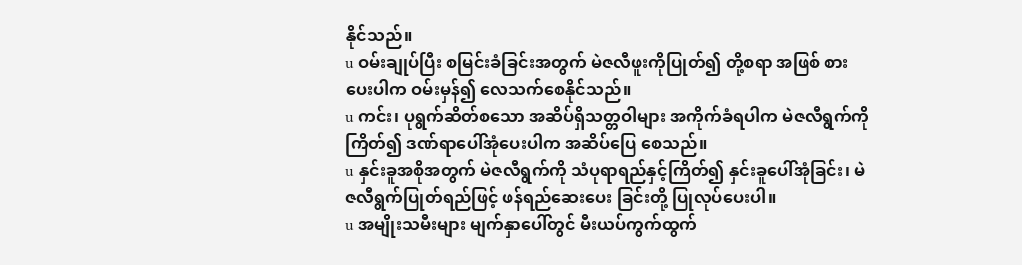နိုင်သည်။
u ဝမ်းချုပ်ပြီး စမြင်းခံခြင်းအတွက် မဲဇလီဖူးကိုပြုတ်၍ တို့စရာ အဖြစ် စားပေးပါက ဝမ်းမှန်၍ လေသက်စေနိုင်သည်။
u ကင်း၊ ပုရွက်ဆိတ်စသော အဆိပ်ရှိသတ္တဝါများ အကိုက်ခံရပါက မဲဇလီရွက်ကိုကြိတ်၍ ဒဏ်ရာပေါ်အုံပေးပါက အဆိပ်ပြေ စေသည်။
u နှင်းခူအစိုအတွက် မဲဇလီရွက်ကို သံပုရာရည်နှင့်ကြိတ်၍ နှင်းခူပေါ်အုံခြင်း၊ မဲဇလီရွက်ပြုတ်ရည်ဖြင့် ဖန်ရည်ဆေးပေး ခြင်းတို့ ပြုလုပ်ပေးပါ။
u အမျိုးသမီးများ မျက်နှာပေါ်တွင် မီးယပ်ကွက်ထွက်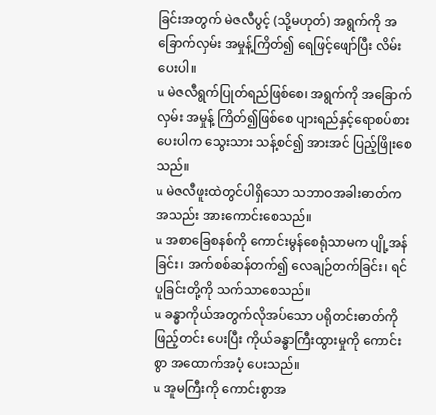ခြင်းအတွက် မဲဇလီပွင့် (သို့မဟုတ်) အရွက်ကို အခြောက်လှမ်း အမှုန့်ကြိတ်၍ ရေဖြင့်ဖျော်ပြီး လိမ်းပေးပါ။
u မဲဇလီရွက်ပြုတ်ရည်ဖြစ်စေ၊ အရွက်ကို အခြောက်လှမ်း အမှုန့် ကြိတ်၍ဖြစ်စေ ပျားရည်နှင့်ရောစပ်စားပေးပါက သွေးသား သန့်စင်၍ အားအင် ပြည့်ဖြိုးစေသည်။
u မဲဇလီဖူးထဲတွင်ပါရှိသော သဘာဝအခါးဓာတ်က အသည်း အားကောင်းစေသည်။
u အစာခြေစနစ်ကို ကောင်းမွန်စေရုံသာမက ပျို့အန်ခြင်း၊ အက်စစ်ဆန်တက်၍ လေချဉ်တက်ခြင်း၊ ရင်ပူခြင်းတို့ကို သက်သာစေသည်။
u ခန္ဓာကိုယ်အတွက်လိုအပ်သော ပရိုတင်းဓာတ်ကို ဖြည့်တင်း ပေးပြီး ကိုယ်ခန္ဓာကြီးထွားမှုကို ကောင်းစွာ အထောက်အပံ့ ပေးသည်။
u အူမကြီးကို ကောင်းစွာအ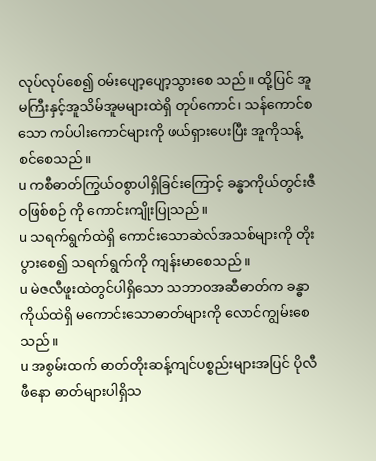လုပ်လုပ်စေ၍ ဝမ်းပျော့ပျော့သွားစေ သည်။ ထို့ပြင် အူမကြီးနှင့်အူသိမ်အူမများထဲရှိ တုပ်ကောင်၊ သန်ကောင်စသော ကပ်ပါးကောင်များကို ဖယ်ရှားပေးပြီး အူကိုသန့်စင်စေသည်။
u ကစီဓာတ်ကြွယ်ဝစွာပါရှိခြင်းကြောင့် ခန္ဓာကိုယ်တွင်းဇီဝဖြစ်စဉ် ကို ကောင်းကျိုးပြုသည်။
u သရက်ရွက်ထဲရှိ ကောင်းသောဆဲလ်အသစ်များကို တိုးပွားစေ၍ သရက်ရွက်ကို ကျန်းမာစေသည်။
u မဲဇလီဖူးထဲတွင်ပါရှိသော သဘာဝအဆီဓာတ်က ခန္ဓာကိုယ်ထဲရှိ မကောင်းသောဓာတ်များကို လောင်ကျွမ်းစေသည်။
u အစွမ်းထက် ဓာတ်တိုးဆန့်ကျင်ပစ္စည်းများအပြင် ပိုလီဖီနော ဓာတ်များပါရှိသ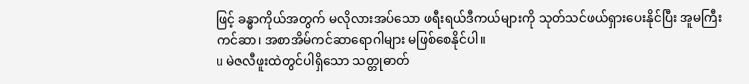ဖြင့် ခန္ဓာကိုယ်အတွက် မလိုလားအပ်သော ဖရီးရယ်ဒီကယ်များကို သုတ်သင်ဖယ်ရှားပေးနိုင်ပြီး အူမကြီး ကင်ဆာ၊ အစာအိမ်ကင်ဆာရောဂါများ မဖြစ်စေနိုင်ပါ။
u မဲဇလီဖူးထဲတွင်ပါရှိသော သတ္တုဓာတ်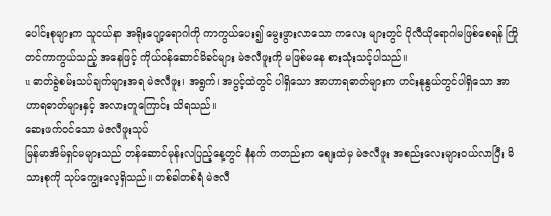ပေါင်းစုများက သူငယ်နာ အရိုးပျော့ရောဂါကို ကာကွယ်ပေး၍ မွေးဖွားလာသော ကလေး များတွင် ပိုလီယိုရောဂါမဖြစ်စေရန် ကြိုတင်ကာကွယ်သည့် အနေဖြင့် ကိုယ်ဝန်ဆောင်မိခင်များ မဲဇလီဖူးကို မဖြစ်မနေ စားသုံးသင့်ပါသည်။
u ဓာတ်ခွဲစမ်းသပ်ချက်များအရ မဲဇလီဖူး၊ အရွက်၊ အပွင့်ထဲတွင် ပါရှိသော အာဟာရဓာတ်များက ဟင်းနုနွယ်တွင်ပါရှိသော အာဟာရဓာတ်များနှင့် အလားတူကြောင်း သိရသည်။
ဆေးဖက်ဝင်သော မဲဇလီဖူးသုပ်
မြန်မာအိမ်ရှင်မများသည် တန်ဆောင်မုန်းလပြည့်နေ့တွင် နံနက် ကတည်းက စျေးထဲမှ မဲဇလီဖူး အစည်းလေးများဝယ်လာပြီး မိသားစုကို သုပ်ကျွေးလေ့ရှိသည်။ တစ်ခါတစ်ရံ မဲဇလီ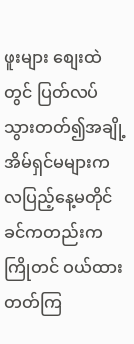ဖူးများ စျေးထဲတွင် ပြတ်လပ် သွားတတ်၍အချို့အိမ်ရှင်မများက လပြည့်နေ့မတိုင်ခင်ကတည်းက ကြိုတင် ဝယ်ထားတတ်ကြ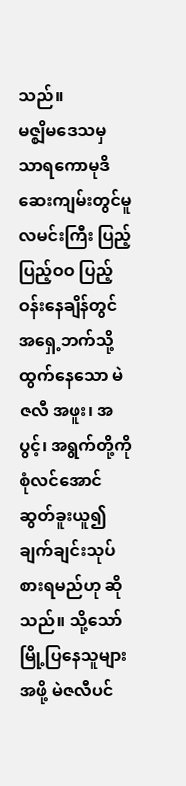သည်။
မဇ္စျိမဒေသမှ သာရကောမုဒိဆေးကျမ်းတွင်မူ လမင်းကြီး ပြည့်ပြည့်ဝဝ ပြည့်ဝန်းနေချိန်တွင် အရှေ့ဘက်သို့ထွက်နေသော မဲဇလီ အဖူး၊ အပွင့်၊ အရွက်တို့ကို စုံလင်အောင် ဆွတ်ခူးယူ၍ ချက်ချင်းသုပ်စားရမည်ဟု ဆိုသည်။ သို့သော် မြို့ပြနေသူများအဖို့ မဲဇလီပင်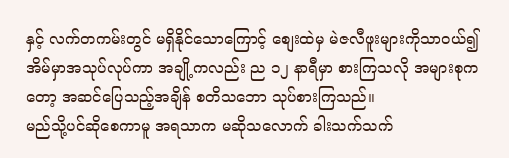နှင့် လက်တကမ်းတွင် မရှိနိုင်သောကြောင့် စျေးထဲမှ မဲဇလီဖူးများကိုသာဝယ်၍ အိမ်မှာအသုပ်လုပ်ကာ အချို့ကလည်း ည ၁၂ နာရီမှာ စားကြသလို အများစုကတော့ အဆင်ပြေသည့်အချိန် စတိသဘော သုပ်စားကြသည်။
မည်သို့ပင်ဆိုစေကာမူ အရသာက မဆိုသလောက် ခါးသက်သက်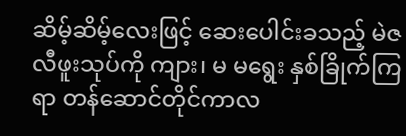ဆိမ့်ဆိမ့်လေးဖြင့် ဆေးပေါင်းခသည့် မဲဇလီဖူးသုပ်ကို ကျား၊ မ မရွေး နှစ်ခြိုက်ကြရာ တန်ဆောင်တိုင်ကာလ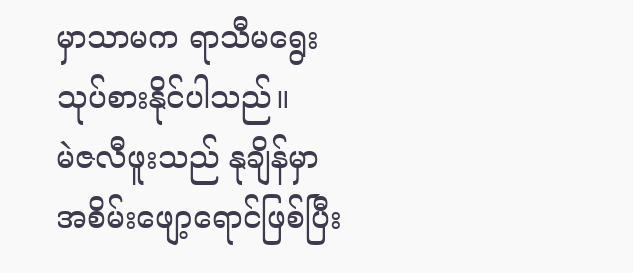မှာသာမက ရာသီမရွေး သုပ်စားနိုင်ပါသည်။
မဲဇလီဖူးသည် နုချိန်မှာ အစိမ်းဖျော့ရောင်ဖြစ်ပြီး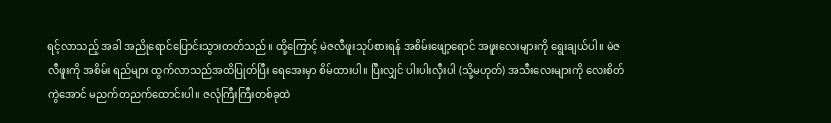ရင့်လာသည့် အခါ အညိုရောင်ပြောင်းသွားတတ်သည်။ ထို့ကြောင့် မဲဇလီဖူးသုပ်စားရန် အစိမ်းဖျော့ရောင် အဖူးလေးများကို ရွေးချယ်ပါ။ မဲဇလီဖူးကို အစိမ်း ရည်များ ထွက်လာသည်အထိပြုတ်ပြီး ရေအေးမှာ စိမ်ထားပါ။ ပြီးလျှင် ပါးပါးလှီးပါ (သို့မဟုတ်) အသီးလေးများကို လေးစိတ်ကွဲအောင် မညက်တညက်ထောင်းပါ။ ဇလုံကြီးကြီးတစ်ခုထဲ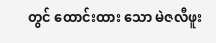တွင် ထောင်းထား သော မဲဇလီဖူး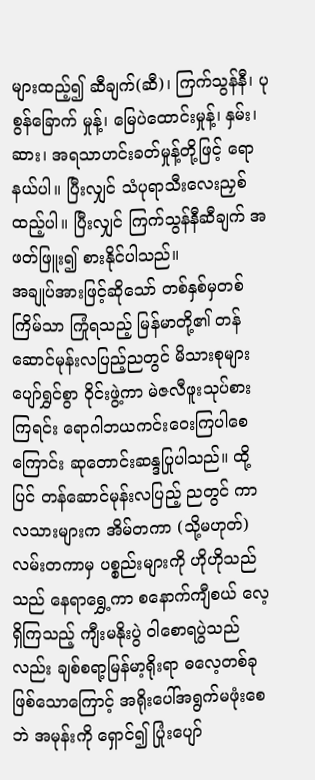များထည့်၍ ဆီချက်(ဆီ)၊ ကြက်သွန်နီ၊ ပုစွန်ခြောက် မှုန့်၊ မြေပဲထောင်းမှုန့်၊ နှမ်း၊ ဆား၊ အရသာဟင်းခတ်မှုန့်တို့ဖြင့် ရောနယ်ပါ။ ပြီးလျှင် သံပုရာသီးလေးညှစ်ထည့်ပါ။ ပြီးလျှင် ကြက်သွန်နီဆီချက် အဖတ်ဖြူး၍ စားနိုင်ပါသည်။
အချုပ်အားဖြင့်ဆိုသော် တစ်နှစ်မှတစ်ကြိမ်သာ ကြုံရသည့် မြန်မာတို့၏ တန်ဆောင်မုန်းလပြည့်ညတွင် မိသားစုများ ပျော်ရွှင်စွာ ဝိုင်းဖွဲ့ကာ မဲဇလီဖူးသုပ်စားကြရင်း ရောဂါဘယကင်းဝေးကြပါစေ ကြောင်း ဆုတောင်းဆန္ဒပြုပါသည်။ ထို့ပြင် တန်ဆောင်မုန်းလပြည့် ညတွင် ကာလသားများက အိမ်တကာ (သို့မဟုတ်) လမ်းတကာမှ ပစ္စည်းများကို ဟိုဟိုသည်သည် နေရာရွှေ့ကာ စနောက်ကျီစယ် လေ့ရှိကြသည့် ကျီးမနိုးပွဲ ဝါစောရပွဲသည်လည်း ချစ်စရာ့မြန်မာ့ရိုးရာ ဓလေ့တစ်ခုဖြစ်သောကြောင့် အရိုးပေါ်အရွက်မဖုံးစေဘဲ အမုန်းကို ရှောင်၍ ပြုံးပျော်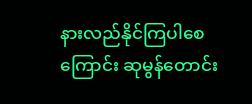နားလည်နိုင်ကြပါစေကြောင်း ဆုမွန်တောင်း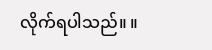လိုက်ရပါသည်။ ။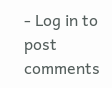- Log in to post comments